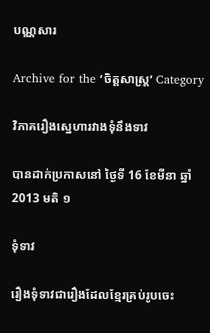បណ្ណសារ

Archive for the ‘ចិត្តសាស្រ្ត’ Category

វិភាគរឿងស្នេហារវាងទុំនឹងទាវ

បានដាក់ប្រកាសនៅ ថ្ងៃទី 16 ខែមីនា ឆ្នាំ 2013 មតិ ១

ទុំទាវ

រឿងទុំទាវជារឿងដែលខ្មែរគ្រប់រូបចេះ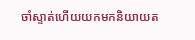ចាំស្ទាត់ហើយយកមកនិយាយត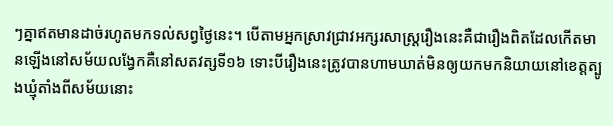ៗគ្នាឥតមានដាច់រហូតមកទល់សព្វថ្ងៃនេះ។ បើតាមអ្នកស្រាវជ្រាវអក្សរសាស្រ្តរឿងនេះគឺជារឿងពិតដែលកើតមានឡើងនៅសម័យលង្វែកគឺនៅសតវត្សទី១៦ ទោះបីរឿងនេះត្រូវបានហាមឃាត់មិនឲ្យយកមកនិយាយនៅខេត្តត្បូងឃ្មុំតាំងពីសម័យនោះ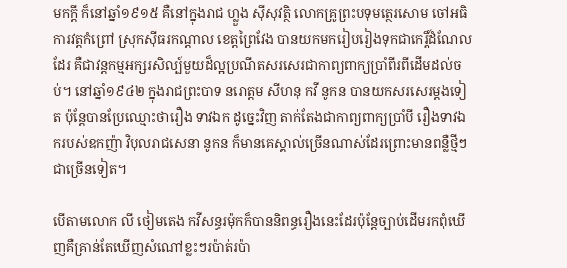មកក្តី ក៏នៅឆ្នាំ១៩១៥ គឺនៅក្នុងរាជ ហ្លួង ស៊ីសុវត្ថិ លោកគ្រូព្រះបទុមត្ថេរសោម ចៅអធិការវត្តកំព្រៅ ស្រុកស៊ីធរកណ្តាល ខេត្តព្រៃវែង បានយកមករៀបរៀងទុកជាកេរ្តិ៍ដំណែលដែរ គឺជាវន្តកម្មអក្សរសិល្ប៍មួយដ៏ល្អប្រណីតសរសេរជាកាព្យពាក្យប្រាំពីរពីដើមដល់ចប់។ នៅឆ្នាំ១៩៤២ ក្នុងរាជព្រះបាទ នរោត្តម សីហនុ កវី នូកន បានយកសរសេរម្តងទៀត ប៉ុន្តែបានប្រែឈ្មោះថារឿង ទាវឯក ដូច្នេះវិញ តាក់តែងជាកាព្យពាក្យប្រាំបី រឿងទាវឯករបស់ឧកញ៉ា វិបុលរាជសេនា នូកន ក៏មានគេស្គាល់ច្រើនណាស់ដែរព្រោះមានពន្លឺថ្មីៗជាច្រើនទៀត។

បើតាមលោក លី ថៀមតេង កវីសន្ធរម៉ុកក៏បាននិពន្ធរឿងនេះដែរប៉ុន្តែច្បាប់ដើមរកពុំឃើញគឺគ្រាន់តែឃើញសំណៅខ្លះៗរប៉ាត់រប៉ា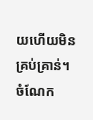យហើយមិនគ្រប់គ្រាន់។ ចំណែក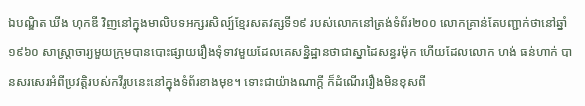ឯបណ្ឌិត ឃីង ហុកឌី វិញនៅក្នុងមាលិបទអក្សរសិល្ប៍ខ្មែរសតវត្សទី១៩ របស់លោកនៅត្រង់ទំព័រ២០០ លោកគ្រាន់តែបញ្ជាក់ថានៅឆ្នាំ១៩៦០ សាស្រ្តាចារ្យមួយក្រុមបានបោះផ្សាយរឿងទុំទាវមួយដែលគេសន្និដ្ឋានថាជាស្នាដៃសន្ធរម៉ុក ហើយដែលលោក ហង់ ធន់ហាក់ បានសរសេរអំពីប្រវត្តិរបស់កវីរូបនេះនៅក្នុងទំព័រខាងមុខ។ ទោះជាយ៉ាងណាក្តី ក៏ដំណើររឿងមិនខុសពី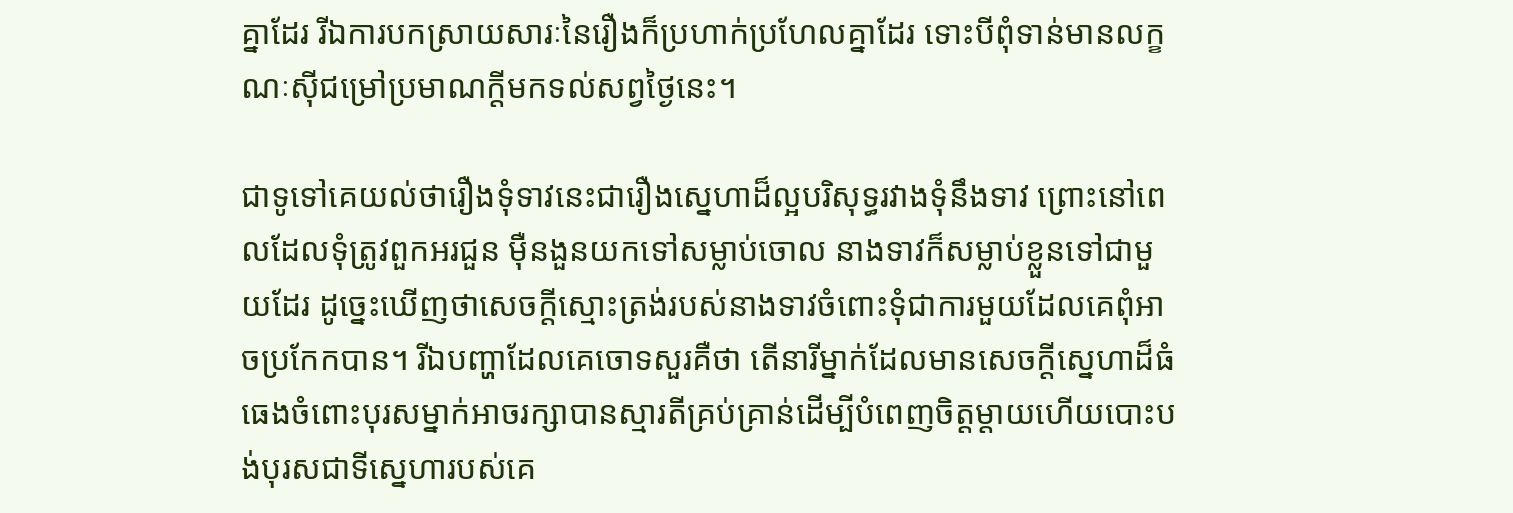គ្នាដែរ រីឯការបកស្រាយសារៈនៃរឿងក៏ប្រហាក់ប្រហែលគ្នាដែរ ទោះបីពុំទាន់មានលក្ខណៈស៊ីជម្រៅប្រមាណក្តីមកទល់សព្វថ្ងៃនេះ។

ជាទូទៅគេយល់ថារឿងទុំទាវនេះជារឿងស្នេហាដ៏ល្អបរិសុទ្ធរវាងទុំនឹងទាវ ព្រោះនៅពេលដែលទុំត្រូវពួកអរជួន ម៉ឺនងួនយកទៅសម្លាប់ចោល នាងទាវក៏សម្លាប់ខ្លួនទៅជាមួយដែរ ដូច្នេះឃើញថាសេចក្តីស្មោះត្រង់របស់នាងទាវចំពោះទុំជាការមួយដែលគេពុំអាចប្រកែកបាន។ រីឯបញ្ហាដែលគេចោទសួរគឺថា តើនារីម្នាក់ដែលមានសេចក្តីស្នេហាដ៏ធំធេងចំពោះបុរសម្នាក់អាចរក្សាបានស្មារតីគ្រប់គ្រាន់ដើម្បីបំពេញចិត្តម្តាយហើយបោះបង់បុរសជាទីស្នេហារបស់គេ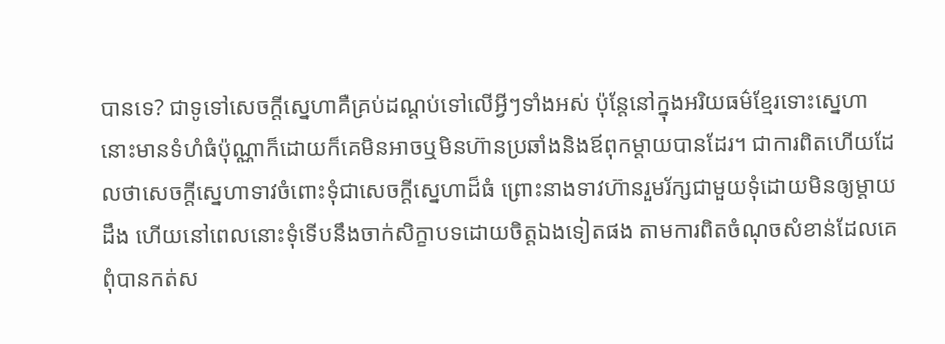បានទេ? ជាទូទៅសេចក្តីស្នេហាគឺគ្រប់ដណ្តប់ទៅលើអ្វីៗទាំងអស់ ប៉ុន្តែនៅក្នុងអរិយធម៌ខ្មែរទោះស្នេហានោះមានទំហំធំប៉ុណ្ណាក៏ដោយក៏គេមិនអាចឬមិនហ៊ានប្រឆាំងនិងឪពុកម្តាយបានដែរ។ ជាការពិតហើយដែលថាសេចក្តីស្នេហាទាវចំពោះទុំជាសេចក្តីស្នេហាដ៏ធំ ព្រោះនាងទាវហ៊ានរួមរ័ក្សជាមួយទុំដោយមិនឲ្យម្តាយដឹង ហើយនៅពេលនោះទុំទើបនឹងចាក់សិក្ខាបទដោយចិត្តឯងទៀតផង តាមការពិតចំណុចសំខាន់ដែលគេពុំបានកត់ស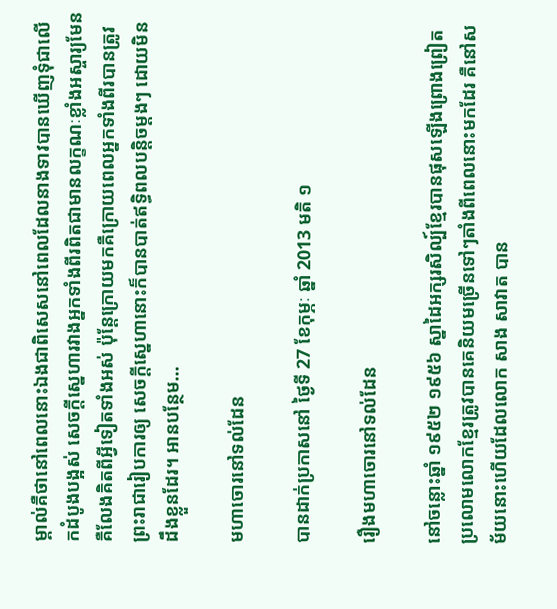ម្គាល់គឺថានៅពេលនោះឯងជាពិសេសនៅពេលដែលនាងទាវបានឃើញទុំជាលើកដំបូងបង្អស់ សេចក្តីស្នេហារវាងអ្នកទាំងពីរពិតជាមានលក្ខណៈខ្លាំងអស្ចារ្យមែនគឺលែងគិតពីអ្វីទៀតទាំងអស់ ប៉ុន្តែក្រោយមកគឺក្រោយពេលអ្នកទាំងពីរបានត្រូវព្រះរាជារៀបការឲ្យ សេចក្តីស្នេហានោះក៏បានបាត់ឥទ្ធិពលបន្តិចម្តងៗ ដោយមិនដឹងខ្លួនដែរ។ អានបន្ថែម…

មហាចោរនៅទល់ដែន

បានដាក់ប្រកាសនៅ ថ្ងៃទី 27 ខែកុម្ភៈ ឆ្នាំ 2013 មតិ ១

រឿងមហាចោរនៅទល់ដែន

នៅចន្លោះឆ្នាំ ១៩៥២ ១៩៥៦ ស្នាដៃអក្សរសិល្ប៍ខ្មែរបានផុសឡើងព្រោងព្រៀតប្រលោមលោកខ្មែរត្រូវបានគេនិយមច្រើនទៅៗតាំងពីពេលនោះមកដែរ គឺនៅសម័យនោះហើយដែលលោក សាង សាវាត បាន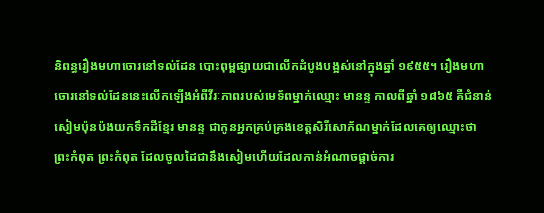និពន្ធរឿងមហាចោរនៅទល់ដែន បោះពុម្ពផ្សាយជាលើកដំបូងបង្អស់នៅក្នុងឆ្នាំ ១៩៥៥។ រឿងមហាចោរនៅទល់ដែននេះលើកឡើងអំពីវីរៈភាពរបស់មេទ័ពម្នាក់ឈ្មោះ មានន្ទ កាលពីឆ្នាំ ១៨៦៥ គឺជំនាន់សៀមប៉ុនប៉ងយកទឹកដីខ្មែរ មានន្ទ ជាកូនអ្នកគ្រប់គ្រងខេត្តសិរីសោភ័ណម្នាក់ដែលគេឲ្យឈ្មោះថា ព្រះកំពុត ព្រះកំពុត ដែលចូលដៃជានឹងសៀមហើយដែលកាន់អំណាចផ្តាច់ការ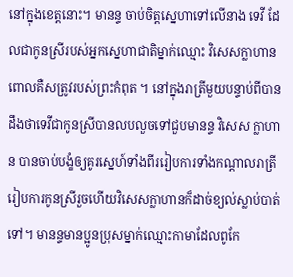នៅក្នុងខេត្តនោះ។ មានន្ទ ចាប់ចិត្តស្នេហាទៅលើនាង ទេវី ដែលជាកូនស្រីរបស់អ្នកស្នេហាជាតិម្នាក់ឈ្មោះ វិសេសក្លាហាន ពោលគឺសត្រូវរបស់ព្រះកំពុត ។ នៅក្នុងរាត្រីមួយបន្ទាប់ពីបានដឹងថាទេវីជាកូនស្រីបានលបលួចទៅជួបមានន្ទ វិសេស ក្លាហាន បានចាប់បង្ខំឲ្យគូរស្នេហ៍ទាំងពីររៀបការទាំងកណ្តាលរាត្រី រៀបការកូនស្រីរួចហើយវិសេសក្លាហានក៏ដាច់ខ្យល់ស្លាប់បាត់ទៅ។ មានន្ទមានប្អូនប្រុសម្នាក់ឈ្មោះកាមាដែលពូកែ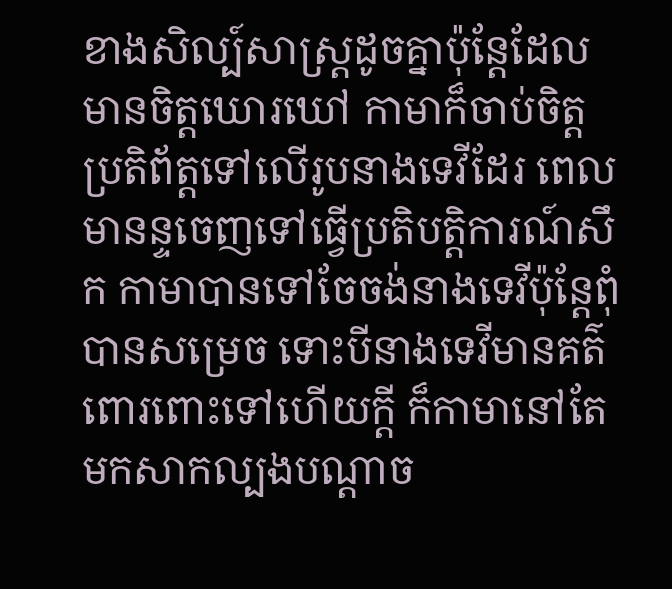ខាងសិល្ប៍សាស្រ្តដូចគ្នាប៉ុន្តែដែលមានចិត្តឃោរឃៅ កាមាក៏ចាប់ចិត្តប្រតិព័ត្តទៅលើរូបនាងទេវីដែរ ពេលមានន្ទចេញទៅធ្វើប្រតិបត្តិការណ៍សឹក កាមាបានទៅចែចង់នាងទេវីប៉ុន្តែពុំបានសម្រេច ទោះបីនាងទេវីមានគត៌ពោរពោះទៅហើយក្តី ក៏កាមានៅតែមកសាកល្បងបណ្តាច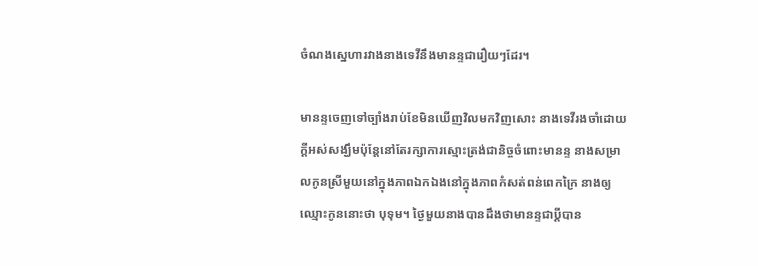ចំណងស្នេហារវាងនាងទេវីនឹងមានន្ទជារឿយៗដែរ។

មានន្ទចេញទៅច្បាំងរាប់ខែមិនឃើញវិលមកវិញសោះ នាងទេវីរងចាំដោយក្តីអស់សង្ឃឹមប៉ុន្តែនៅតែរក្សាការស្មោះត្រង់ជានិច្ចចំពោះមានន្ទ នាងសម្រាលកូនស្រីមួយនៅក្នុងភាពឯកឯងនៅក្នុងភាពកំសត់ពន់ពេកក្រៃ នាងឲ្យឈ្មោះកូននោះថា បុទុម។ ថ្ងៃមួយនាងបានដឹងថាមានន្ទជាប្តីបាន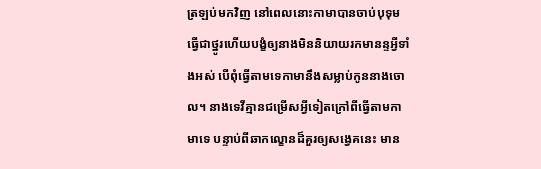ត្រឡប់មកវិញ នៅពេលនោះកាមាបានចាប់បុទុមធ្វើជាថ្នូរហើយបង្ខំឲ្យនាងមិននិយាយរកមានន្ទអ្វីទាំងអស់ បើពុំធ្វើតាមទេកាមានឹងសម្លាប់កូននាងចោល។ នាងទេវីគ្មានជម្រើសអ្វីទៀតក្រៅពីធ្វើតាមកាមាទេ បន្ទាប់ពីឆាកល្ខោនដ៏គួរឲ្យសង្វេគនេះ មាន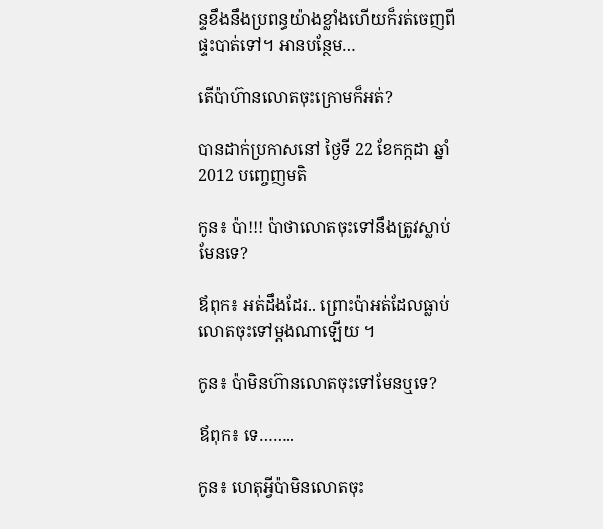ន្ទខឹងនឹងប្រពន្ធយ៉ាងខ្លាំងហើយក៏រត់ចេញពីផ្ទះបាត់ទៅ។ អានបន្ថែម…

តើប៉ាហ៊ានលោតចុះក្រោមក៏អត់?

បានដាក់ប្រកាសនៅ ថ្ងៃទី 22 ខែកក្កដា ឆ្នាំ 2012 បញ្ចេញមតិ

កូន៖ ប៉ា!!! ប៉ាថាលោតចុះទៅនឹងត្រូវស្លាប់មែនទេ?

ឪពុក៖ អត់ដឹងដែរ.. ព្រោះប៉ាអត់ដែលធ្លាប់លោតចុះទៅម្តងណាឡើយ ។

កូន៖ ប៉ាមិនហ៊ានលោតចុះទៅមែនឬទេ?

ឪពុក៖ ទេ……..

កូន៖ ហេតុអ្វីប៉ាមិនលោតចុះ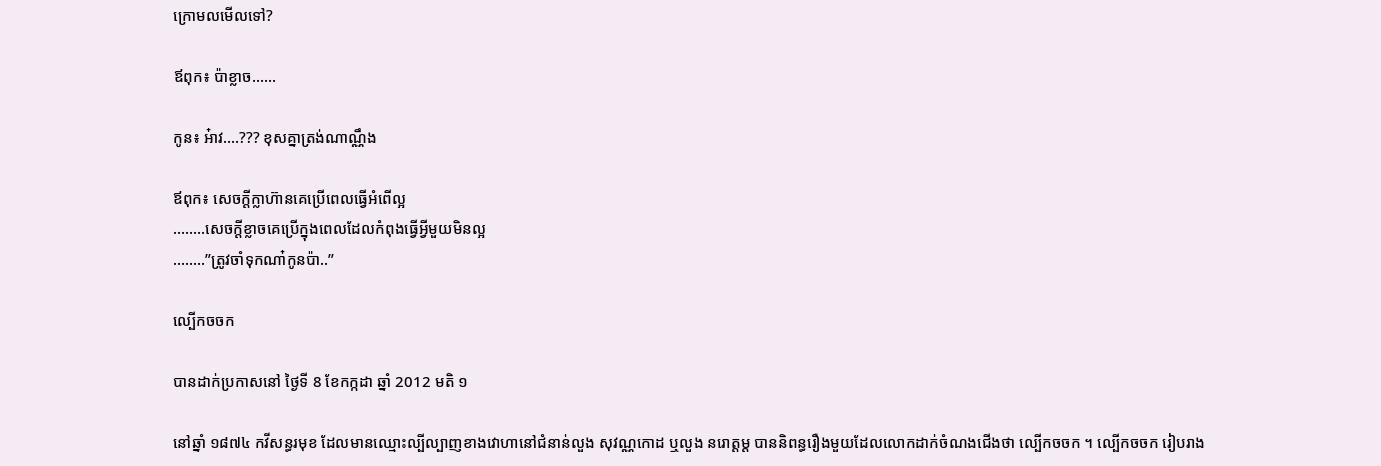ក្រោមលមើលទៅ?

ឪពុក៖ ប៉ាខ្លាច……

កូន៖ អ៎ាវ….??? ខុសគ្នាត្រង់ណាណ្ណឹង

ឪពុក៖ សេចក្តីក្លាហ៊ានគេប្រើពេលធ្វើអំពើល្អ
……..សេចក្តីខ្លាចគេប្រើក្នុងពេលដែលកំពុងធ្វើអ្វីមួយមិនល្អ
……..”ត្រូវចាំទុកណា៎កូនប៉ា..”

ល្បើកចចក

បានដាក់ប្រកាសនៅ ថ្ងៃទី 8 ខែកក្កដា ឆ្នាំ 2012 មតិ ១

នៅឆ្នាំ ១៨៧៤ កវីសន្ធរមុខ ដែលមានឈ្មោះល្បីល្បាញខាងវោហានៅជំនាន់លួង សុវណ្ណកោដ ឬលួង នរោត្តម្ត បាននិពន្ធរឿងមួយដែលលោកដាក់ចំណងជើងថា ល្បើកចចក ។ ល្បើកចចក រៀបរាង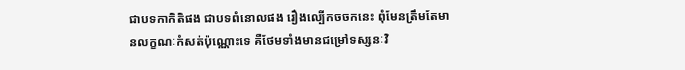ជាបទកាកិតិផង ជាបទពំនោលផង រឿងល្បើកចចកនេះ ពុំមែនត្រឹមតែមានលក្ខណៈកំសត់ប៉ុណ្ណោះទេ គឺថែមទាំងមានជម្រៅទស្សនៈវិ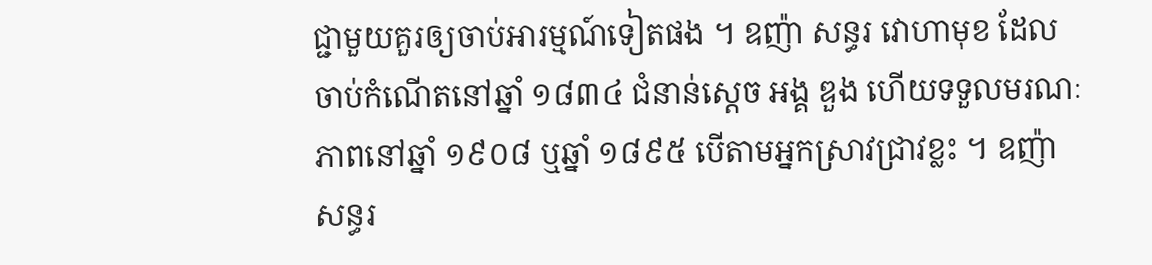ជ្ជាមួយគួរឲ្យចាប់អារម្មណ៍ទៀតផង ។ ឧញ៉ា សន្ធរ វោហាមុខ ដែលចាប់កំណើតនៅឆ្នាំ ១៨៣៤ ជំនាន់ស្តេច អង្គ ឌួង ហើយទទួលមរណៈភាពនៅឆ្នាំ ១៩០៨ ឬឆ្នាំ ១៨៩៥ បើតាមអ្នកស្រាវជ្រាវខ្លះ ។ ឧញ៉ា សន្ធរ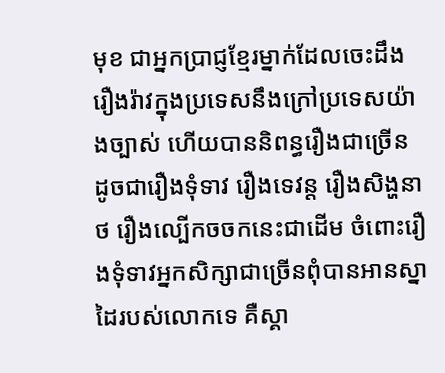មុខ ជាអ្នកប្រាជ្ញខ្មែរម្នាក់ដែលចេះដឹងរឿងរ៉ាវក្នុងប្រទេសនឹងក្រៅប្រទេសយ៉ាងច្បាស់ ហើយបាននិពន្ធរឿងជាច្រើន ដូចជារឿងទុំទាវ រឿងទេវន្ត រឿងសិង្ហនាថ រឿងល្បើកចចកនេះជាដើម ចំពោះរឿងទុំទាវអ្នកសិក្សាជាច្រើនពុំបានអានស្នាដៃរបស់លោកទេ គឺស្គា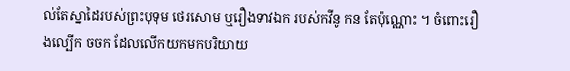ល់តែស្នាដៃរបស់ព្រះបុទុម ថេរសោម ឬរឿងទាវឯក របស់កវីនូ កន តែប៉ុណ្ណោះ ។ ចំពោះរឿងល្បើក ចចក ដែលលើកយកមកបរិយាយ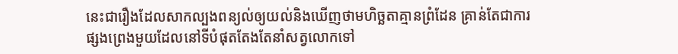នេះជារឿងដែលសាកល្បងពន្យល់ឲ្យយល់និងឃើញថាមហិច្ឆតាគ្មានព្រំដែន គ្រាន់តែជាការផ្សងព្រេងមួយដែលនៅទីបំផុតតែងតែនាំសត្វលោកទៅ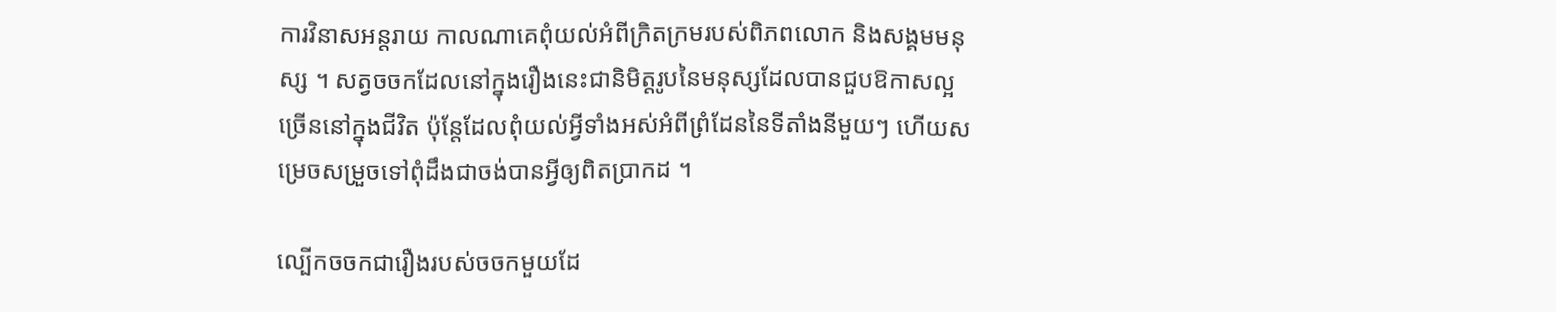ការវិនាសអន្តរាយ កាលណាគេពុំយល់អំពីក្រិតក្រមរបស់ពិភពលោក និងសង្គមមនុស្ស ។ សត្វចចកដែលនៅក្នុងរឿងនេះជានិមិត្តរូបនៃមនុស្សដែលបានជួបឱកាសល្អច្រើននៅក្នុងជីវិត ប៉ុន្តែដែលពុំយល់អ្វីទាំងអស់អំពីព្រំដែននៃទីតាំងនីមួយៗ ហើយសម្រេចសម្រួចទៅពុំដឹងជាចង់បានអ្វីឲ្យពិតប្រាកដ ។

ល្បើកចចកជារឿងរបស់ចចកមួយដែ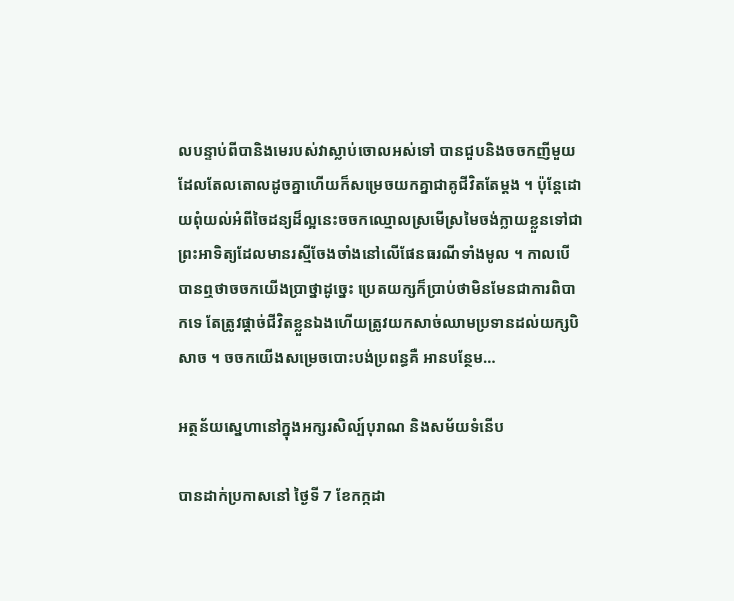លបន្ទាប់ពីបានិងមេរបស់វាស្លាប់ចោលអស់ទៅ បានជួបនិងចចកញីមួយដែលតែលតោលដូចគ្នាហើយក៏សម្រេចយកគ្នាជាគូជីវិតតែម្តង ។ ប៉ុន្តែដោយពុំយល់អំពីចៃដន្យដ៏ល្អនេះចចកឈ្មោលស្រមើស្រមៃចង់ក្លាយខ្លួនទៅជាព្រះអាទិត្យដែលមានរស្មីចែងចាំងនៅលើផែនធរណីទាំងមូល ។ កាលបើបានឮថាចចកយើងប្រាថ្នាដូច្នេះ ប្រេតយក្សក៏ប្រាប់ថាមិនមែនជាការពិបាកទេ តែត្រូវផ្តាច់ជីវិតខ្លួនឯងហើយត្រូវយកសាច់ឈាមប្រទានដល់យក្សបិសាច ។ ចចកយើងសម្រេចបោះបង់ប្រពន្ធគឺ អានបន្ថែម…

អត្ថន័យស្នេហានៅក្នុងអក្សរសិល្ប៍បុរាណ និងសម័យទំនើប

បានដាក់ប្រកាសនៅ ថ្ងៃទី 7 ខែកក្កដា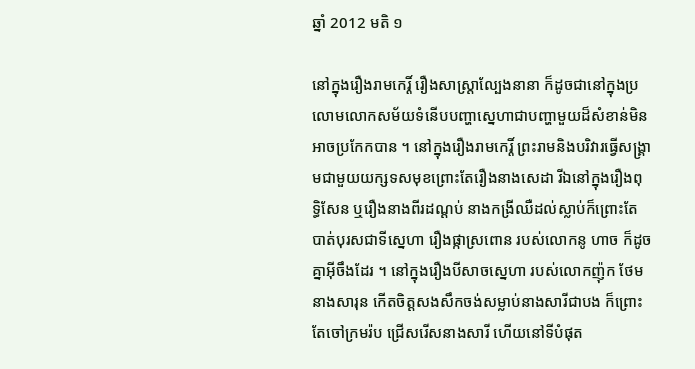ឆ្នាំ 2012 មតិ ១

នៅក្នុងរឿងរាមកេរ្តិ៍ រឿងសាស្រ្តាល្បែងនានា ក៏ដូចជានៅក្នុងប្រលោមលោកសម័យទំនើបបញ្ហាស្នេហាជាបញ្ហាមួយដ៏សំខាន់មិនអាចប្រកែកបាន ។ នៅក្នុងរឿងរាមកេរ្តិ៍ ព្រះរាមនិងបរិវារធ្វើសង្រ្គាមជាមួយយក្សទសមុខព្រោះតែរឿងនាងសេដា រីឯនៅក្នុងរឿងពុទ្ធិសែន ឬរឿងនាងពីរដណ្តប់ នាងកង្រីឈឺដល់ស្លាប់ក៏ព្រោះតែបាត់បុរសជាទីស្នេហា រឿងផ្កាស្រពោន របស់លោកនូ ហាច ក៏ដូចគ្នាអ៊ីចឹងដែរ ។ នៅក្នុងរឿងបីសាចស្នេហា របស់លោកញ៉ុក ថែម នាងសារុន កើតចិត្តសងសឹកចង់សម្លាប់នាងសារីជាបង ក៏ព្រោះតែចៅក្រមរ៉ប ជ្រើសរើសនាងសារី ហើយនៅទីបំផុត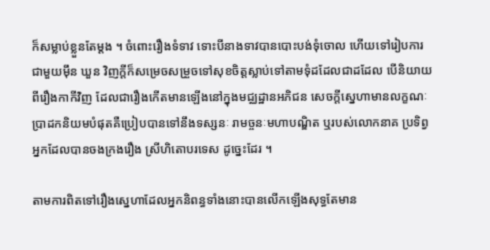ក៏សម្លាប់ខ្លួនតែម្តង ។ ចំពោះរឿងទំទាវ ទោះបីនាងទាវបានបោះបង់ទុំចោល ហើយទៅរៀបការជាមួយម៉ឹន ឃួន វិញក្តីក៏សម្រេចសម្រួចទៅសុខចិត្តស្លាប់ទៅតាមទុំដដែលជាដដែល បើនិយាយពីរឿងកាកីវិញ ដែលជារឿងកើតមានឡើងនៅក្នុងមជ្ឈដ្ឋានអភិជន សេចក្តីស្នេហាមានលក្ខណៈប្រាដកនិយមបំផុតគឺប្រៀបបានទៅនឹងទស្សនៈ រាមច្ចនៈមហាបណ្ឌិត ឬរបស់លោកនាគ ប្រទិព្វ អ្នកដែលបានចងក្រងរឿង ស្រីហិតោបរទេស ដូច្នេះដែរ ។

តាមការពិតទៅរឿងស្នេហាដែលអ្នកនិពន្ធទាំងនោះបានលើកឡើងសុទ្ធតែមាន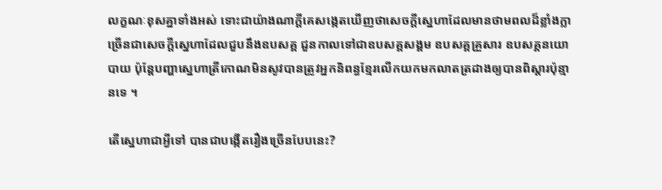លក្ខណៈខុសគ្នាទាំងអស់ ទោះជាយ៉ាងណាក្តីគេសង្កេតឃើញថាសេចក្តីស្នេហាដែលមានថាមពលដ៏ខ្លាំងក្លាច្រើនជាសេចក្តីស្នេហាដែលជួបនឹងឧបសគ្គ ជួនកាលទៅជាឧបសគ្គសង្គម ឧបសគ្គគ្រួសារ ឧបសគ្គនយោបាយ ប៉ុន្តែបញ្ហាស្នេហាត្រីកោណមិនសូវបានត្រូវអ្នកនិពន្ធខ្មែរលើកយកមកលាតត្រដាងឲ្យបានពិស្តារប៉ុន្មានទេ ។

តើស្នេហាជាអ្វីទៅ បានជាបង្កើតរឿងច្រើនបែបនេះ?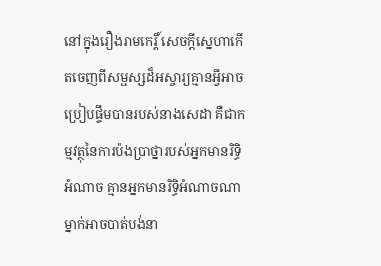នៅក្នុងរឿងរាមកេរ្តិ៍ សេចក្តីស្នេហាកើតចេញពីសម្ផស្សដ៏អស្ចារ្យគ្មានអ្វីអាចប្រៀបផ្ទឹមបានរបស់នាងសេដា គឺជាកម្មវត្ថុនៃការប៉ងប្រាថ្នារបស់អ្នកមានរិទ្ធិអំណាច គ្មានអ្នកមានរិទ្ធិអំណាចណាម្នាក់អាចបាត់បង់នា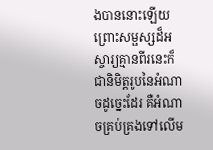ងបាននោះឡើយ ព្រោះសម្ផស្សដ៏អស្ចារ្យគ្មានពីរនេះក៏ជានិមិត្តរូបនៃអំណាចដូច្នេះដែរ គឺអំណាចគ្រប់គ្រងទៅលើម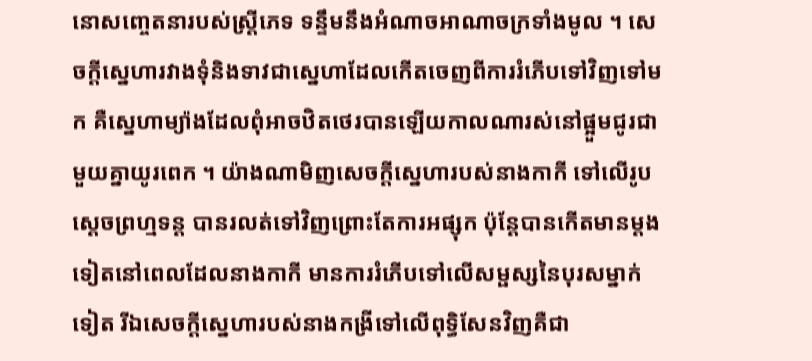នោសញ្ចេតនារបស់ស្ត្រីភេទ ទន្ទឹមនឹងអំណាចអាណាចក្រទាំងមូល ។ សេចក្តីស្នេហារវាងទុំនិងទាវជាស្នេហាដែលកើតចេញពីការរំភើបទៅវិញទៅមក គឺស្នេហាម្យ៉ាងដែលពុំអាចឋិតថេរបានឡើយកាលណារស់នៅផ្អួមជូរជាមួយគ្នាយូរពេក ។ យ៉ាងណាមិញសេចក្តីស្នេហារបស់នាងកាកី ទៅលើរូបស្ដេចព្រហ្មទន្ត បានរលត់ទៅវិញព្រោះតែការអផ្សុក ប៉ុន្តែបានកើតមានម្តងទៀតនៅពេលដែលនាងកាកី មានការរំភើបទៅលើសម្ផស្សនៃបុរសម្នាក់ទៀត រីឯសេចក្តីស្នេហារបស់នាងកង្រីទៅលើពុទ្ធិសែនវិញគឺជា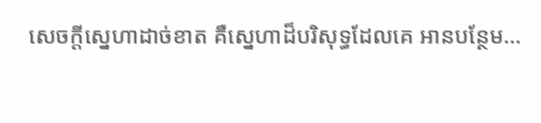សេចក្តីស្នេហាដាច់ខាត គឺស្នេហាដ៏បរិសុទ្ធដែលគេ អានបន្ថែម…